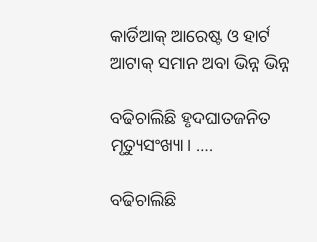କାର୍ଡିଆକ୍‌ ଆରେଷ୍ଟ ଓ ହାର୍ଟ ଆଟାକ୍‌ ସମାନ ଅବା ଭିନ୍ନ ଭିନ୍ନ

ବଢିଚାଲିଛି ହୃଦଘାତଜନିତ ମୃତ୍ୟୁସଂଖ୍ୟା। ….

ବଢିଚାଲିଛି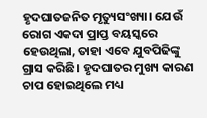ହୃଦଘାତଜନିତ ମୃତ୍ୟୁସଂଖ୍ୟା। ଯେଉଁ ରୋଗ ଏକଦା ପ୍ରାପ୍ତ ବୟସ୍କରେ ହେଉଥିଲା, ତାହା ଏବେ ଯୁବପିଢିଙ୍କୁ ଗ୍ରାସ କରିଛି। ହୃଦଘାତର ମୁଖ୍ୟ କାରଣ ଚାପ ହୋଇଥିଲେ ମଧ୍ୟ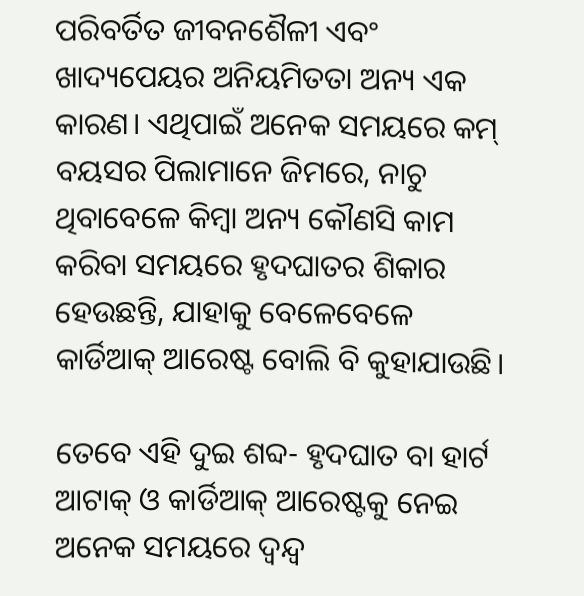ପରିବର୍ତିତ ଜୀବନଶୈଳୀ ଏବଂ ଖାଦ୍ୟପେୟର ଅନିୟମିତତା ଅନ୍ୟ ଏକ କାରଣ। ଏଥିପାଇଁ ଅନେକ ସମୟରେ କମ୍‌ ବୟସର ପିଲାମାନେ ଜିମରେ, ନାଚୁ ଥିବାବେଳେ କିମ୍ବା ଅନ୍ୟ କୌଣସି କାମ କରିବା ସମୟରେ ହୃଦଘାତର ଶିକାର ହେଉଛନ୍ତି, ଯାହାକୁ ବେଳେବେଳେ କାର୍ଡିଆକ୍‌ ଆରେଷ୍ଟ ବୋଲି ବି କୁହାଯାଉଛି।

ତେବେ ଏହି ଦୁଇ ଶବ୍ଦ- ହୃଦଘାତ ବା ହାର୍ଟ ଆଟାକ୍‌ ଓ କାର୍ଡିଆକ୍‌ ଆରେଷ୍ଟକୁ ନେଇ ଅନେକ ସମୟରେ ଦ୍ୱନ୍ଦ୍ୱ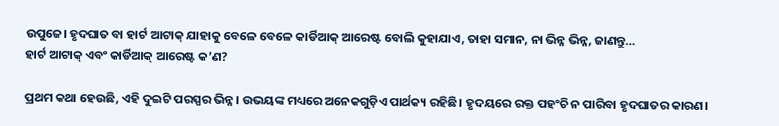ଉପୁଜେ। ହୃଦଘାତ ବା ହାର୍ଟ ଆଟାକ୍‌ ଯାହାକୁ ବେଳେ ବେଳେ କାର୍ଡିଆକ୍‌ ଆରେଷ୍ଟ ବୋଲି କୁହାଯାଏ, ତାହା ସମାନ, ନା ଭିନ୍ନ ଭିନ୍ନ, ଜାଣନ୍ତୁ…
ହାର୍ଟ ଆଟାକ୍‌ ଏବଂ କାର୍ଡିଆକ୍‌ ଆରେଷ୍ଟ କ’ଣ?

ପ୍ରଥମ କଥା ହେଉଛି, ଏହି ଦୁଇଟି ପରସ୍ପର ଭିନ୍ନ। ଉଭୟଙ୍କ ମଧ୍ୟରେ ଅନେକଗୁଡ଼ିଏ ପାର୍ଥକ୍ୟ ରହିଛି। ହୃଦୟରେ ରକ୍ତ ପହଂଚି ନ ପାରିବା ହୃଦଘାତର କାରଣ।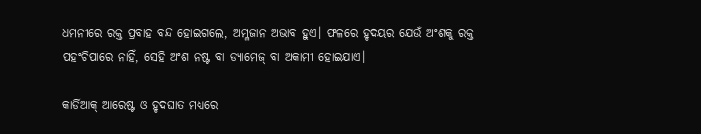ଧମନୀରେ ରକ୍ତ ପ୍ରବାହ ବନ୍ଦ ହୋଇଗଲେ, ଅମ୍ଳଜାନ ଅଭାବ ହୁଏ। ଫଳରେ ହୃଦୟର ଯେଉଁ ଅଂଶକୁ ରକ୍ତ ପହଂଚିପାରେ ନାହିଁ, ସେହି ଅଂଶ ନଷ୍ଟ ବା ଡ୍ୟାମେଜ୍‌ ବା ଅକାମୀ ହୋଇଯାଏ।

କାର୍ଡିଆକ୍‌ ଆରେଷ୍ଟ ଓ ହୃଦଘାତ ମଧ୍ୟରେ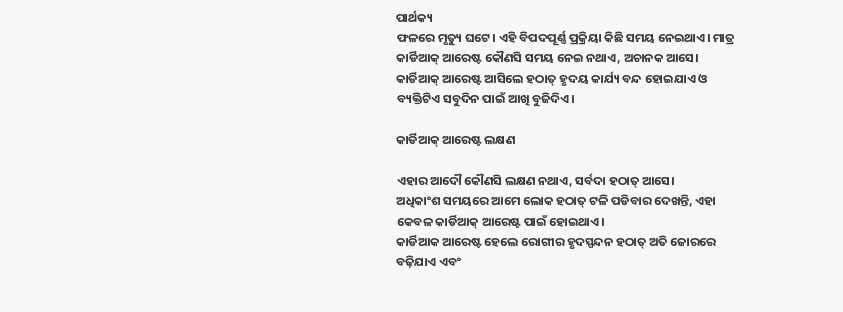ପାର୍ଥକ୍ୟ
ଫଳରେ ମୃତ୍ୟୁ ଘଟେ। ଏହି ବିପଦପୂର୍ଣ୍ଣ ପ୍ରକ୍ରିୟା କିଛି ସମୟ ନେଇଥାଏ। ମାତ୍ର କାର୍ଡିଆକ୍‌ ଆରେଷ୍ଟ କୌଣସି ସମୟ ନେଇ ନଥାଏ, ଅଚାନକ ଆସେ। କାର୍ଡିଆକ୍‌ ଆରେଷ୍ଟ ଆସିଲେ ହଠାତ୍‌ ହୃଦୟ କାର୍ଯ୍ୟ ବନ୍ଦ ହୋଇଯାଏ ଓ ବ୍ୟକ୍ତିଟିଏ ସବୁଦିନ ପାଇଁ ଆଖି ବୁଜିଦିଏ।

କାର୍ଡିଆକ୍‌ ଆରେଷ୍ଟ ଲକ୍ଷଣ

ଏହାର ଆଦୌ କୌଣସି ଲକ୍ଷଣ ନଥାଏ, ସର୍ବଦା ହଠାତ୍‌ ଆସେ।
ଅଧିକାଂଶ ସମୟରେ ଆମେ ଲୋକ ହଠାତ୍‌ ଟଳି ପଡିବାର ଦେଖନ୍ତି, ଏହା କେବଳ କାର୍ଡିଆକ୍‌ ଆରେଷ୍ଟ ପାଇଁ ହୋଇଥାଏ।
କାର୍ଡିଆକ ଆରେଷ୍ଟ ହେଲେ ରୋଗୀର ହୃଦସ୍ପନ୍ଦନ ହଠାତ୍‌ ଅତି ଜୋରରେ ବଢ଼ିଯାଏ ଏବଂ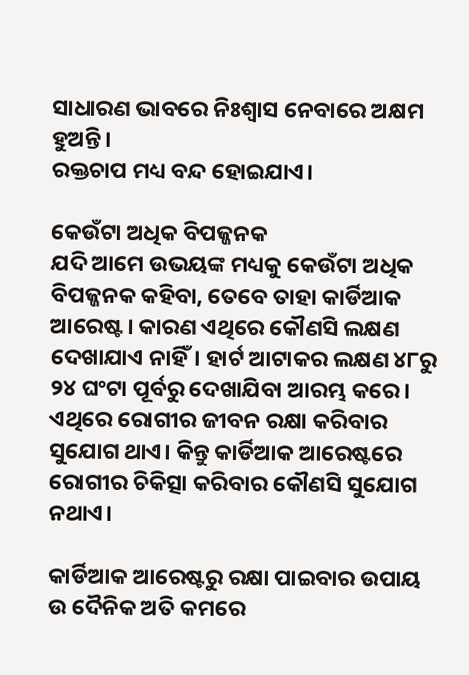ସାଧାରଣ ଭାବରେ ନିଃଶ୍ୱାସ ନେବାରେ ଅକ୍ଷମ ହୁଅନ୍ତି।
ରକ୍ତଚାପ ମଧ୍ୟ ବନ୍ଦ ହୋଇଯାଏ।

କେଉଁଟା ଅଧିକ ବିପଜ୍ଜନକ
ଯଦି ଆମେ ଉଭୟଙ୍କ ମଧ୍ୟକୁ କେଉଁଟା ଅଧିକ ବିପଜ୍ଜନକ କହିବା, ତେବେ ତାହା କାର୍ଡିଆକ ଆରେଷ୍ଟ। କାରଣ ଏଥିରେ କୌଣସି ଲକ୍ଷଣ ଦେଖାଯାଏ ନାହିଁ। ହାର୍ଟ ଆଟାକର ଲକ୍ଷଣ ୪୮ରୁ ୨୪ ଘଂଟା ପୂର୍ବରୁ ଦେଖାଯିବା ଆରମ୍ଭ କରେ। ଏଥିରେ ରୋଗୀର ଜୀବନ ରକ୍ଷା କରିବାର ସୁଯୋଗ ଥାଏ। କିନ୍ତୁ କାର୍ଡିଆକ ଆରେଷ୍ଟରେ ରୋଗୀର ଚିକିତ୍ସା କରିବାର କୌଣସି ସୁଯୋଗ ନଥାଏ।

କାର୍ଡିଆକ ଆରେଷ୍ଟରୁ ରକ୍ଷା ପାଇବାର ଉପାୟ
ଉ ଦୈନିକ ଅତି କମରେ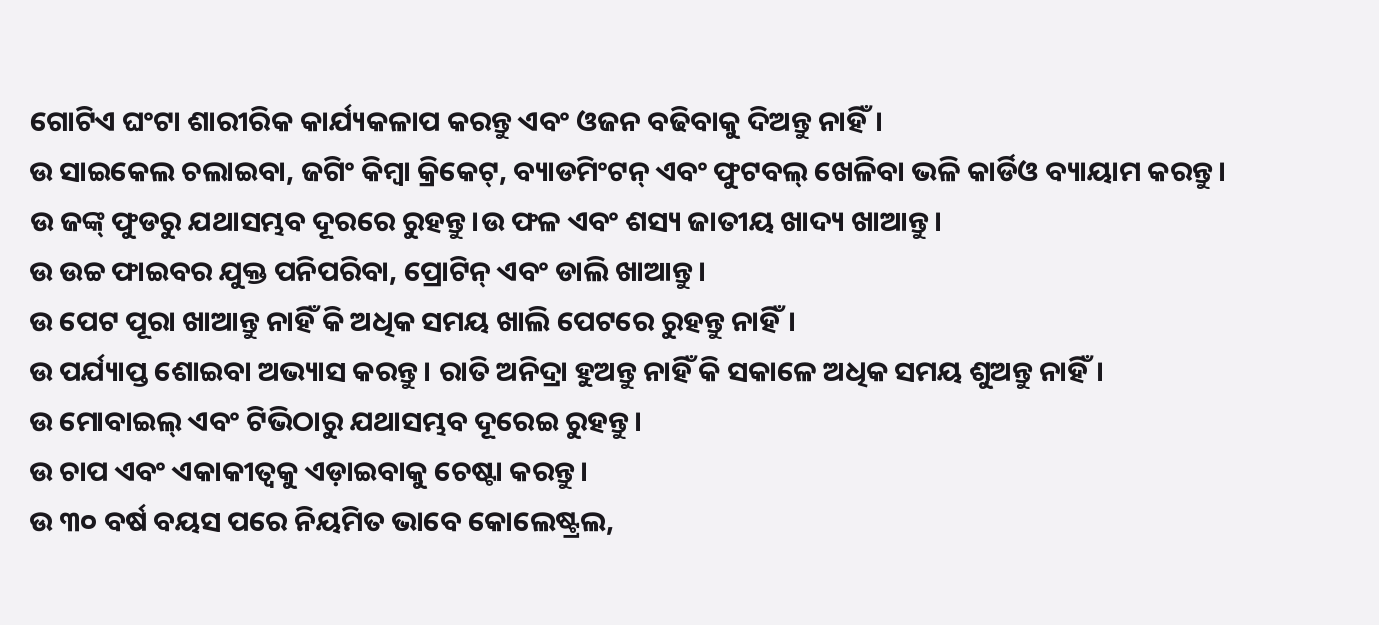ଗୋଟିଏ ଘଂଟା ଶାରୀରିକ କାର୍ଯ୍ୟକଳାପ କରନ୍ତୁ ଏବଂ ଓଜନ ବଢିବାକୁ ଦିଅନ୍ତୁ ନାହିଁ।
ଉ ସାଇକେଲ ଚଲାଇବା, ଜଗିଂ କିମ୍ବା କ୍ରିକେଟ୍‌, ବ୍ୟାଡମିଂଟନ୍‌ ଏବଂ ଫୁଟବଲ୍‌ ଖେଳିବା ଭଳି କାର୍ଡିଓ ବ୍ୟାୟାମ କରନ୍ତୁ।
ଉ ଜଙ୍କ୍‌ ଫୁଡରୁ ଯଥାସମ୍ଭବ ଦୂରରେ ରୁହନ୍ତୁ।ଉ ଫଳ ଏବଂ ଶସ୍ୟ ଜାତୀୟ ଖାଦ୍ୟ ଖାଆନ୍ତୁ।
ଉ ଉଚ୍ଚ ଫାଇବର ଯୁକ୍ତ ପନିପରିବା, ପ୍ରୋଟିନ୍‌ ଏବଂ ଡାଲି ଖାଆନ୍ତୁ।
ଉ ପେଟ ପୂରା ଖାଆନ୍ତୁ ନାହିଁ କି ଅଧିକ ସମୟ ଖାଲି ପେଟରେ ରୁହନ୍ତୁ ନାହିଁ।
ଉ ପର୍ଯ୍ୟାପ୍ତ ଶୋଇବା ଅଭ୍ୟାସ କରନ୍ତୁ। ରାତି ଅନିଦ୍ରା ହୁଅନ୍ତୁ ନାହିଁ କି ସକାଳେ ଅଧିକ ସମୟ ଶୁଅନ୍ତୁ ନାହିଁ।
ଉ ମୋବାଇଲ୍‌ ଏବଂ ଟିଭିଠାରୁ ଯଥାସମ୍ଭବ ଦୂରେଇ ରୁହନ୍ତୁ।
ଉ ଚାପ ଏବଂ ଏକାକୀତ୍ୱକୁ ଏଡ଼ାଇବାକୁ ଚେଷ୍ଟା କରନ୍ତୁ।
ଉ ୩୦ ବର୍ଷ ବୟସ ପରେ ନିୟମିତ ଭାବେ କୋଲେଷ୍ଟ୍ରଲ,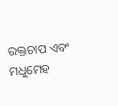ରକ୍ତଚାପ ଏବଂ ମଧୁମେହ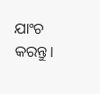ଯାଂଚ କରନ୍ତୁ।